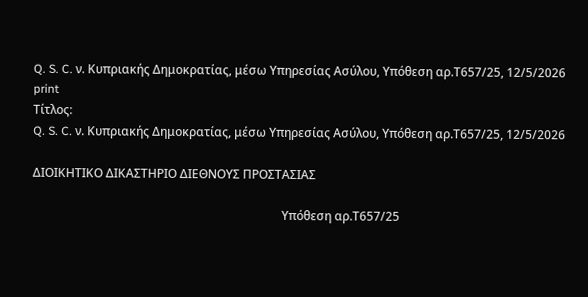Q. S. C. ν. Κυπριακής Δημοκρατίας, μέσω Υπηρεσίας Ασύλου, Υπόθεση αρ.Τ657/25, 12/5/2026
print
Τίτλος:
Q. S. C. ν. Κυπριακής Δημοκρατίας, μέσω Υπηρεσίας Ασύλου, Υπόθεση αρ.Τ657/25, 12/5/2026

ΔΙΟΙΚΗΤΙΚΟ ΔΙΚΑΣΤΗΡΙΟ ΔΙΕΘΝΟΥΣ ΠΡΟΣΤΑΣΙΑΣ

                                                                                   Υπόθεση αρ.Τ657/25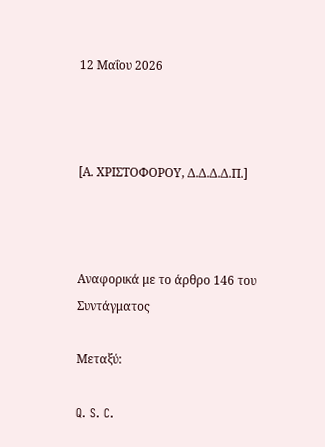12 Μαΐου 2026



[Α. ΧΡΙΣΤΟΦΟΡΟΥ, Δ.Δ.Δ.Δ.Π.]



Αναφορικά με το άρθρο 146 του Συντάγματος

Μεταξύ:

Q. S. C.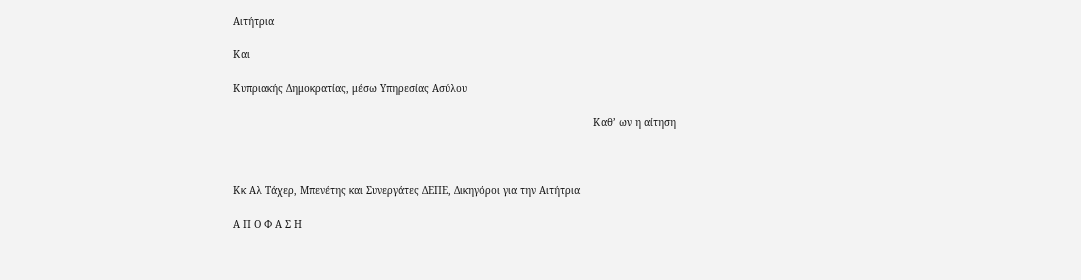Αιτήτρια

Και

Κυπριακής Δημοκρατίας, μέσω Υπηρεσίας Ασύλου

                                                                                                                        Καθ’ ων η αίτηση



Κκ Αλ Τάχερ, Μπενέτης και Συνεργάτες ΔΕΠΕ, Δικηγόροι για την Αιτήτρια

Α Π Ο Φ Α Σ Η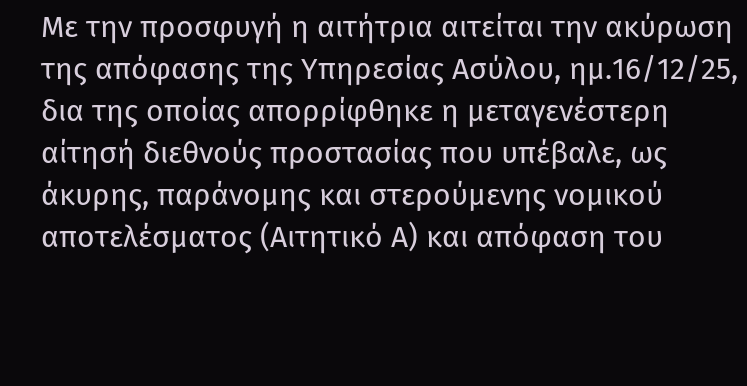Με την προσφυγή η αιτήτρια αιτείται την ακύρωση της απόφασης της Υπηρεσίας Ασύλου, ημ.16/12/25, δια της οποίας απορρίφθηκε η μεταγενέστερη αίτησή διεθνούς προστασίας που υπέβαλε, ως άκυρης, παράνομης και στερούμενης νομικού αποτελέσματος (Αιτητικό Α) και απόφαση του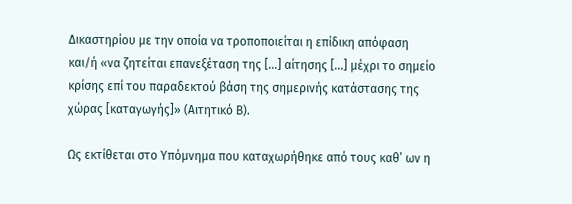Δικαστηρίου με την οποία να τροποποιείται η επίδικη απόφαση και/ή «να ζητείται επανεξέταση της […] αίτησης […] μέχρι το σημείο κρίσης επί του παραδεκτού βάση της σημερινής κατάστασης της χώρας [καταγωγής]» (Αιτητικό Β).

Ως εκτίθεται στο Υπόμνημα που καταχωρήθηκε από τους καθ’ ων η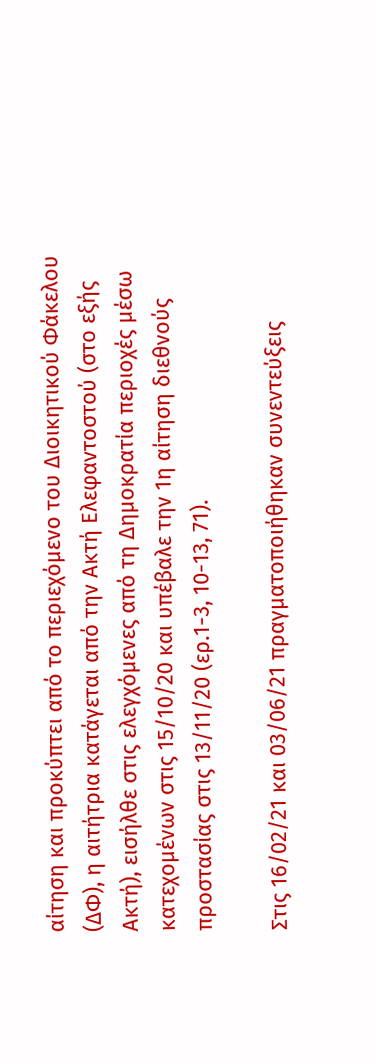αίτηση και προκύπτει από το περιεχόμενο του Διοικητικού Φάκελου (ΔΦ), η αιτήτρια κατάγεται από την Ακτή Ελεφαντοστού (στο εξής Ακτή), εισήλθε στις ελεγχόμενες από τη Δημοκρατία περιοχές μέσω κατεχομένων στις 15/10/20 και υπέβαλε την 1η αίτηση διεθνούς προστασίας στις 13/11/20 (ερ.1-3, 10-13, 71).

Στις 16/02/21 και 03/06/21 πραγματοποιήθηκαν συνεντεύξεις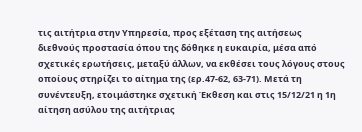τις αιτήτρια στην Υπηρεσία, προς εξέταση της αιτήσεως διεθνούς προστασία όπου της δόθηκε η ευκαιρία, μέσα από σχετικές ερωτήσεις, μεταξύ άλλων, να εκθέσει τους λόγους στους οποίους στηρίζει το αίτημα της (ερ.47-62, 63-71). Μετά τη συνέντευξη, ετοιμάστηκε σχετική Έκθεση και στις 15/12/21 η 1η αίτηση ασύλου της αιτήτριας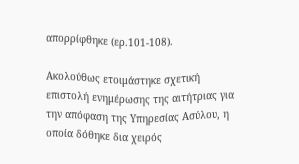απορρίφθηκε (ερ.101-108).

Ακολούθως ετοιμάστηκε σχετική επιστολή ενημέρωσης της αιτήτριας για την απόφαση της Υπηρεσίας Ασύλου, η οποία δόθηκε δια χειρός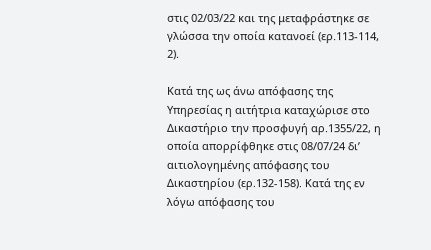στις 02/03/22 και της μεταφράστηκε σε γλώσσα την οποία κατανοεί (ερ.113-114, 2).

Κατά της ως άνω απόφασης της Υπηρεσίας η αιτήτρια καταχώρισε στο Δικαστήριο την προσφυγή αρ.1355/22, η οποία απορρίφθηκε στις 08/07/24 δι’ αιτιολογημένης απόφασης του Δικαστηρίου (ερ.132-158). Κατά της εν λόγω απόφασης του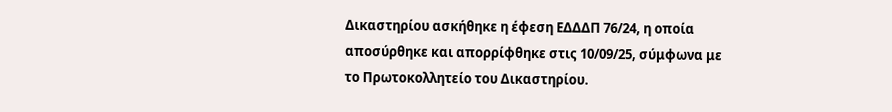Δικαστηρίου ασκήθηκε η έφεση ΕΔΔΔΠ 76/24, η οποία αποσύρθηκε και απορρίφθηκε στις 10/09/25, σύμφωνα με το Πρωτοκολλητείο του Δικαστηρίου.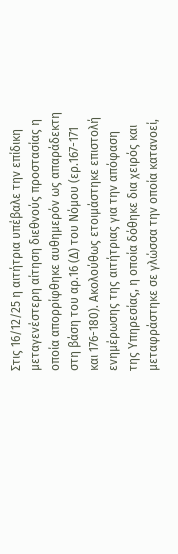Στις 16/12/25 η αιτήτρια υπέβαλε την επίδικη μεταγενέστερη αίτηση διεθνούς προστασίας η οποία απορρίφθηκε αυθημερόν ως απαράδεκτη στη βάση του αρ.16 (Δ) του Νόμου (ερ.167-171 και 176-180). Ακολούθως ετοιμάστηκε επιστολή ενημέρωσης της αιτήτριας για την απόφαση της Υπηρεσίας, η οποία δόθηκε δια χειρός και μεταφράστηκε σε γλώσσα την οποία κατανοεί,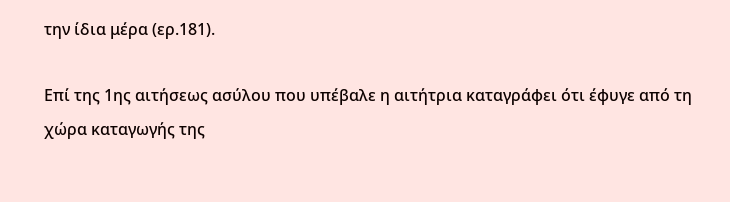την ίδια μέρα (ερ.181).

Επί της 1ης αιτήσεως ασύλου που υπέβαλε η αιτήτρια καταγράφει ότι έφυγε από τη χώρα καταγωγής της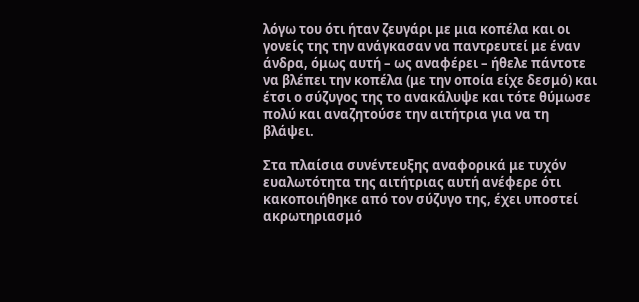λόγω του ότι ήταν ζευγάρι με μια κοπέλα και οι γονείς της την ανάγκασαν να παντρευτεί με έναν άνδρα, όμως αυτή – ως αναφέρει – ήθελε πάντοτε να βλέπει την κοπέλα (με την οποία είχε δεσμό) και έτσι ο σύζυγος της το ανακάλυψε και τότε θύμωσε πολύ και αναζητούσε την αιτήτρια για να τη βλάψει.

Στα πλαίσια συνέντευξης αναφορικά με τυχόν ευαλωτότητα της αιτήτριας αυτή ανέφερε ότι κακοποιήθηκε από τον σύζυγο της, έχει υποστεί ακρωτηριασμό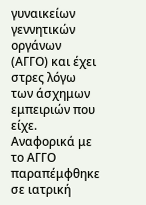γυναικείων γεννητικών οργάνων (ΑΓΓΟ) και έχει στρες λόγω των άσχημων εμπειριών που είχε. Αναφορικά με το ΑΓΓΟ παραπέμφθηκε σε ιατρική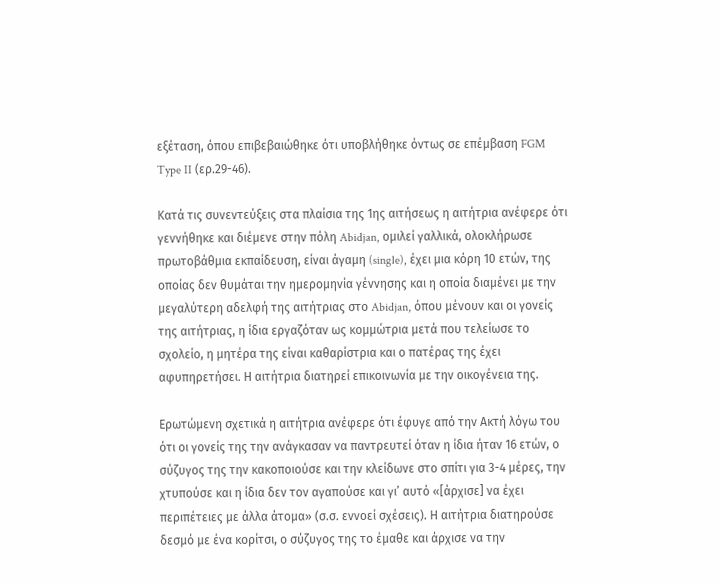εξέταση, όπου επιβεβαιώθηκε ότι υποβλήθηκε όντως σε επέμβαση FGM Type II (ερ.29-46).

Κατά τις συνεντεύξεις στα πλαίσια της 1ης αιτήσεως η αιτήτρια ανέφερε ότι γεννήθηκε και διέμενε στην πόλη Abidjan, ομιλεί γαλλικά, ολοκλήρωσε πρωτοβάθμια εκπαίδευση, είναι άγαμη (single), έχει μια κόρη 10 ετών, της οποίας δεν θυμάται την ημερομηνία γέννησης και η οποία διαμένει με την μεγαλύτερη αδελφή της αιτήτριας στο Abidjan, όπου μένουν και οι γονείς της αιτήτριας, η ίδια εργαζόταν ως κομμώτρια μετά που τελείωσε το σχολείο, η μητέρα της είναι καθαρίστρια και ο πατέρας της έχει αφυπηρετήσει. Η αιτήτρια διατηρεί επικοινωνία με την οικογένεια της.

Ερωτώμενη σχετικά η αιτήτρια ανέφερε ότι έφυγε από την Ακτή λόγω του ότι οι γονείς της την ανάγκασαν να παντρευτεί όταν η ίδια ήταν 16 ετών, ο σύζυγος της την κακοποιούσε και την κλείδωνε στο σπίτι για 3-4 μέρες, την χτυπούσε και η ίδια δεν τον αγαπούσε και γι’ αυτό «[άρχισε] να έχει περιπέτειες με άλλα άτομα» (σ.σ. εννοεί σχέσεις). Η αιτήτρια διατηρούσε δεσμό με ένα κορίτσι, ο σύζυγος της το έμαθε και άρχισε να την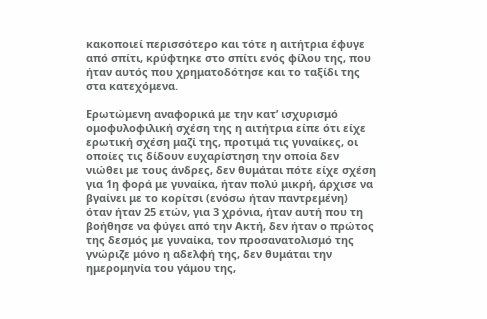κακοποιεί περισσότερο και τότε η αιτήτρια έφυγε από σπίτι, κρύφτηκε στο σπίτι ενός φίλου της, που ήταν αυτός που χρηματοδότησε και το ταξίδι της στα κατεχόμενα.

Ερωτώμενη αναφορικά με την κατ’ ισχυρισμό ομοφυλοφιλική σχέση της η αιτήτρια είπε ότι είχε ερωτική σχέση μαζί της, προτιμά τις γυναίκες, οι οποίες τις δίδουν ευχαρίστηση την οποία δεν νιώθει με τους άνδρες, δεν θυμάται πότε είχε σχέση για 1η φορά με γυναίκα, ήταν πολύ μικρή, άρχισε να βγαίνει με το κορίτσι (ενόσω ήταν παντρεμένη) όταν ήταν 25 ετών, για 3 χρόνια, ήταν αυτή που τη βοήθησε να φύγει από την Ακτή, δεν ήταν ο πρώτος της δεσμός με γυναίκα, τον προσανατολισμό της γνώριζε μόνο η αδελφή της, δεν θυμάται την ημερομηνία του γάμου της,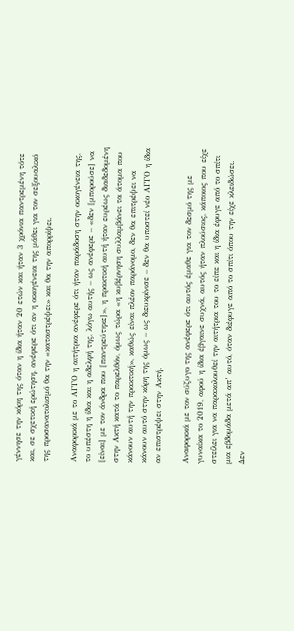γέννησε την κόρη της όταν η ίδια ήταν 20 ετών και ήταν 3 χρόνια παντρεμένη τότε και, σε σχετική ερώτηση, ανέφερε ότι αν η οικογένεια της μάθει για τον σεξουαλικό της προσανατολισμό θα την «καταστρέψει» και θα την απορρίψει.

Αναφορικά με το ΑΓΓΟ η αιτήτρια ανέφερε ότι ήταν παράδοση στην οικογένεια της, το υπέστη η ίδια και η αδελφή της, λόγω αυτής – ως ανέφερε – «δεν [μπορούσε] να [είναι] με τον άνδρα που [παντρεύτηκε]», η πρακτική αυτή ήταν ευρέως διαδεδομένη στην Ακτή κατά το παρελθόν, όμως τώρα «η κυβέρνηση συλλαμβάνει τα άτομα που κάνουν αυτή την πρακτική», καθώς είναι πλέον παράνομο, δεν θα επιτρέψει να κάνουν αυτό στην κόρη της όμως – ως διευκρίνισε – δεν θα υποστεί νέο ΑΓΓΟ η ίδια αν επιστρέψει στην Ακτή.

Αναφορικά με τον σύζυγο της ανέφερε ότι αυτός έμαθε για τον δεσμό της με γυναίκα το 2019, αφού η ίδια έβγαινε συχνά, αυτός ήταν πλούσιος, κάποιος που είχε στείλει για να παρακολουθεί την αιτήτρια του το είπε και η ίδια έφυγε από το σπίτι μια εβδομάδα μετά απ’ αυτό, όταν διέφυγε από το σπίτι όπου την είχε κλειδώσει. Δεν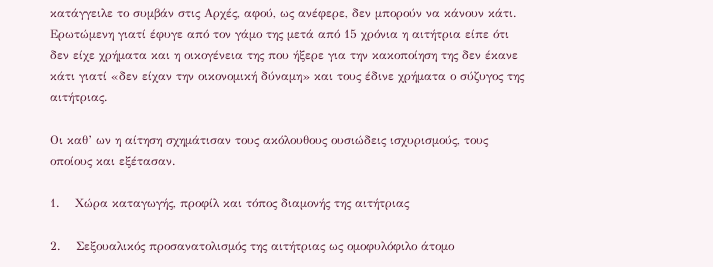κατάγγειλε το συμβάν στις Αρχές, αφού, ως ανέφερε, δεν μπορούν να κάνουν κάτι. Ερωτώμενη γιατί έφυγε από τον γάμο της μετά από 15 χρόνια η αιτήτρια είπε ότι δεν είχε χρήματα και η οικογένεια της που ήξερε για την κακοποίηση της δεν έκανε κάτι γιατί «δεν είχαν την οικονομική δύναμη» και τους έδινε χρήματα ο σύζυγος της αιτήτριας.

Οι καθ’ ων η αίτηση σχημάτισαν τους ακόλουθους ουσιώδεις ισχυρισμούς, τους οποίους και εξέτασαν.

1.    Χώρα καταγωγής, προφίλ και τόπος διαμονής της αιτήτριας

2.    Σεξουαλικός προσανατολισμός της αιτήτριας ως ομοφυλόφιλο άτομο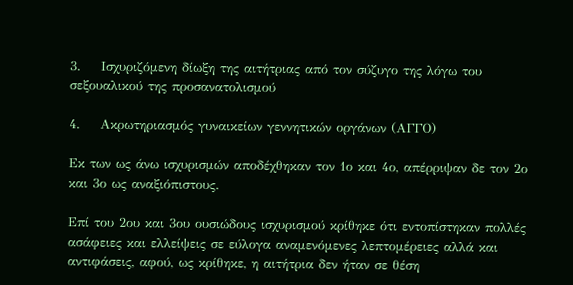3.    Ισχυριζόμενη δίωξη της αιτήτριας από τον σύζυγο της λόγω του σεξουαλικού της προσανατολισμού

4.    Ακρωτηριασμός γυναικείων γεννητικών οργάνων (ΑΓΓΟ)

Εκ των ως άνω ισχυρισμών αποδέχθηκαν τον 1ο και 4ο, απέρριψαν δε τον 2ο και 3ο ως αναξιόπιστους.

Επί του 2ου και 3ου ουσιώδους ισχυρισμού κρίθηκε ότι εντοπίστηκαν πολλές ασάφειες και ελλείψεις σε εύλογα αναμενόμενες λεπτομέρειες αλλά και αντιφάσεις, αφού, ως κρίθηκε, η αιτήτρια δεν ήταν σε θέση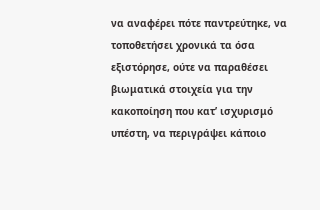να αναφέρει πότε παντρεύτηκε, να τοποθετήσει χρονικά τα όσα εξιστόρησε, ούτε να παραθέσει βιωματικά στοιχεία για την κακοποίηση που κατ’ ισχυρισμό υπέστη, να περιγράψει κάποιο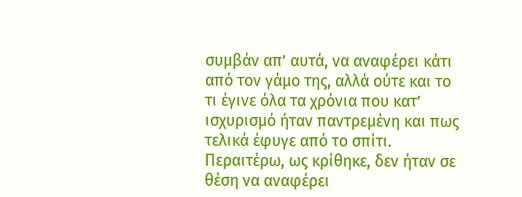συμβάν απ’ αυτά, να αναφέρει κάτι από τον γάμο της, αλλά ούτε και το τι έγινε όλα τα χρόνια που κατ’ ισχυρισμό ήταν παντρεμένη και πως τελικά έφυγε από το σπίτι. Περαιτέρω, ως κρίθηκε, δεν ήταν σε θέση να αναφέρει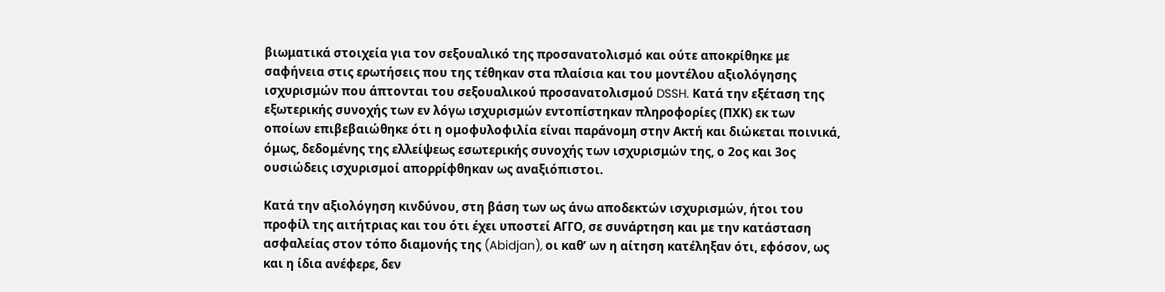βιωματικά στοιχεία για τον σεξουαλικό της προσανατολισμό και ούτε αποκρίθηκε με σαφήνεια στις ερωτήσεις που της τέθηκαν στα πλαίσια και του μοντέλου αξιολόγησης ισχυρισμών που άπτονται του σεξουαλικού προσανατολισμού DSSH. Κατά την εξέταση της εξωτερικής συνοχής των εν λόγω ισχυρισμών εντοπίστηκαν πληροφορίες (ΠΧΚ) εκ των οποίων επιβεβαιώθηκε ότι η ομοφυλοφιλία είναι παράνομη στην Ακτή και διώκεται ποινικά, όμως, δεδομένης της ελλείψεως εσωτερικής συνοχής των ισχυρισμών της, ο 2ος και 3ος ουσιώδεις ισχυρισμοί απορρίφθηκαν ως αναξιόπιστοι.

Κατά την αξιολόγηση κινδύνου, στη βάση των ως άνω αποδεκτών ισχυρισμών, ήτοι του προφίλ της αιτήτριας και του ότι έχει υποστεί ΑΓΓΟ, σε συνάρτηση και με την κατάσταση ασφαλείας στον τόπο διαμονής της (Abidjan), οι καθ’ ων η αίτηση κατέληξαν ότι, εφόσον, ως και η ίδια ανέφερε, δεν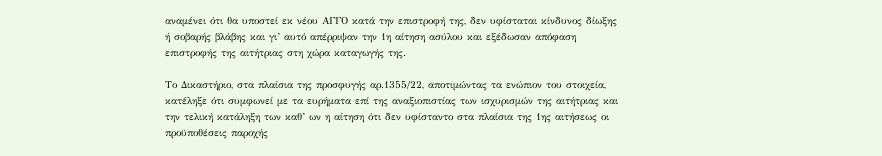αναμένει ότι θα υποστεί εκ νέου ΑΓΓΟ κατά την επιστροφή της, δεν υφίσταται κίνδυνος δίωξης ή σοβαρής βλάβης και γι’ αυτό απέρριψαν την 1η αίτηση ασύλου και εξέδωσαν απόφαση επιστροφής της αιτήτριας στη χώρα καταγωγής της.

Το Δικαστήριο, στα πλαίσια της προσφυγής αρ.1355/22, αποτιμώντας τα ενώπιον του στοιχεία, κατέληξε ότι συμφωνεί με τα ευρήματα επί της αναξιοπιστίας των ισχυρισμών της αιτήτριας και την τελική κατάληξη των καθ’ ων η αίτηση ότι δεν υφίσταντο στα πλαίσια της 1ης αιτήσεως οι προϋποθέσεις παροχής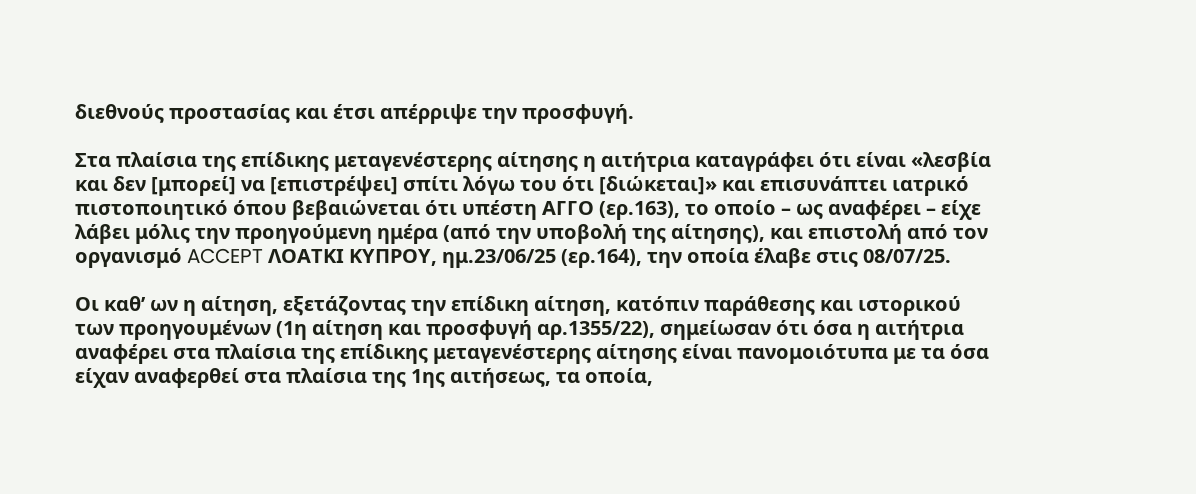διεθνούς προστασίας και έτσι απέρριψε την προσφυγή.

Στα πλαίσια της επίδικης μεταγενέστερης αίτησης η αιτήτρια καταγράφει ότι είναι «λεσβία και δεν [μπορεί] να [επιστρέψει] σπίτι λόγω του ότι [διώκεται]» και επισυνάπτει ιατρικό πιστοποιητικό όπου βεβαιώνεται ότι υπέστη ΑΓΓΟ (ερ.163), το οποίο – ως αναφέρει – είχε λάβει μόλις την προηγούμενη ημέρα (από την υποβολή της αίτησης), και επιστολή από τον οργανισμό ACCEPT ΛΟΑΤΚΙ ΚΥΠΡΟΥ, ημ.23/06/25 (ερ.164), την οποία έλαβε στις 08/07/25.

Οι καθ’ ων η αίτηση, εξετάζοντας την επίδικη αίτηση, κατόπιν παράθεσης και ιστορικού των προηγουμένων (1η αίτηση και προσφυγή αρ.1355/22), σημείωσαν ότι όσα η αιτήτρια αναφέρει στα πλαίσια της επίδικης μεταγενέστερης αίτησης είναι πανομοιότυπα με τα όσα είχαν αναφερθεί στα πλαίσια της 1ης αιτήσεως, τα οποία,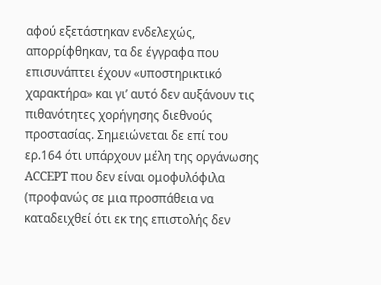αφού εξετάστηκαν ενδελεχώς, απορρίφθηκαν, τα δε έγγραφα που επισυνάπτει έχουν «υποστηρικτικό χαρακτήρα» και γι’ αυτό δεν αυξάνουν τις πιθανότητες χορήγησης διεθνούς προστασίας. Σημειώνεται δε επί του ερ.164 ότι υπάρχουν μέλη της οργάνωσης ACCEPT που δεν είναι ομοφυλόφιλα (προφανώς σε μια προσπάθεια να καταδειχθεί ότι εκ της επιστολής δεν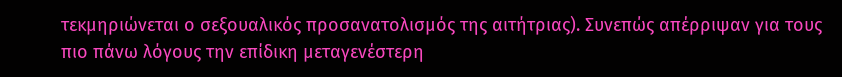τεκμηριώνεται ο σεξουαλικός προσανατολισμός της αιτήτριας). Συνεπώς απέρριψαν για τους πιο πάνω λόγους την επίδικη μεταγενέστερη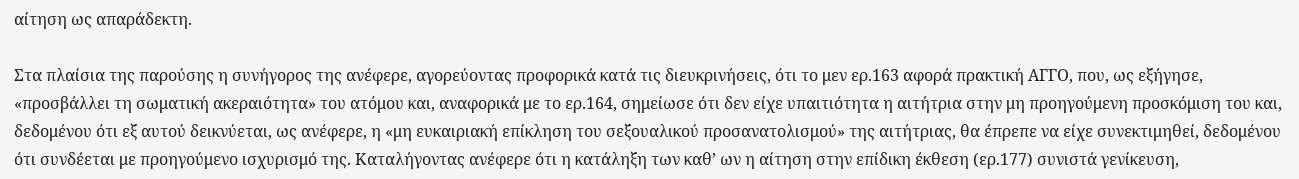αίτηση ως απαράδεκτη.

Στα πλαίσια της παρούσης η συνήγορος της ανέφερε, αγορεύοντας προφορικά κατά τις διευκρινήσεις, ότι το μεν ερ.163 αφορά πρακτική ΑΓΓΟ, που, ως εξήγησε, «προσβάλλει τη σωματική ακεραιότητα» του ατόμου και, αναφορικά με το ερ.164, σημείωσε ότι δεν είχε υπαιτιότητα η αιτήτρια στην μη προηγούμενη προσκόμιση του και, δεδομένου ότι εξ αυτού δεικνύεται, ως ανέφερε, η «μη ευκαιριακή επίκληση του σεξουαλικού προσανατολισμού» της αιτήτριας, θα έπρεπε να είχε συνεκτιμηθεί, δεδομένου ότι συνδέεται με προηγούμενο ισχυρισμό της. Καταλήγοντας ανέφερε ότι η κατάληξη των καθ’ ων η αίτηση στην επίδικη έκθεση (ερ.177) συνιστά γενίκευση,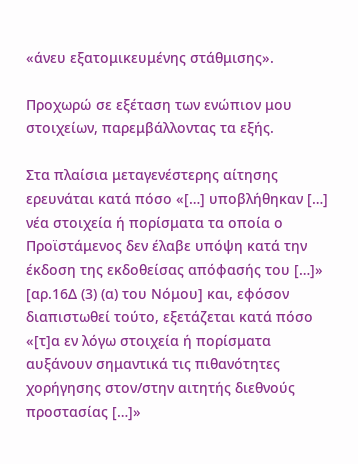«άνευ εξατομικευμένης στάθμισης».

Προχωρώ σε εξέταση των ενώπιον μου στοιχείων, παρεμβάλλοντας τα εξής.

Στα πλαίσια μεταγενέστερης αίτησης ερευνάται κατά πόσο «[…] υποβλήθηκαν […] νέα στοιχεία ή πορίσματα τα οποία ο Προϊστάμενος δεν έλαβε υπόψη κατά την έκδοση της εκδοθείσας απόφασής του […]» [αρ.16Δ (3) (α) του Νόμου] και, εφόσον διαπιστωθεί τούτο, εξετάζεται κατά πόσο «[τ]α εν λόγω στοιχεία ή πορίσματα αυξάνουν σημαντικά τις πιθανότητες χορήγησης στον/στην αιτητής διεθνούς προστασίας […]»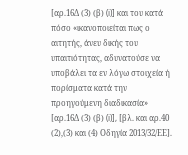[αρ.16Δ (3) (β) (i)] και του κατά πόσο «ικανοποιείται πως ο αιτητής, άνευ δικής του υπαιτιότητας, αδυνατούσε να υποβάλει τα εν λόγω στοιχεία ή πορίσματα κατά την προηγούμενη διαδικασία» [αρ.16Δ (3) (β) (i)], [βλ. και αρ.40 (2),(3) και (4) Οδηγία 2013/32/ΕΕ].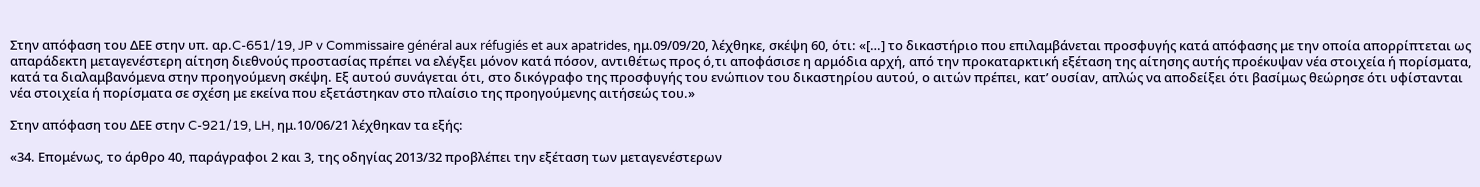Στην απόφαση του ΔΕΕ στην υπ. αρ.C-651/19, JP v Commissaire général aux réfugiés et aux apatrides, ημ.09/09/20, λέχθηκε, σκέψη 60, ότι: «[…] το δικαστήριο που επιλαμβάνεται προσφυγής κατά απόφασης με την οποία απορρίπτεται ως απαράδεκτη μεταγενέστερη αίτηση διεθνούς προστασίας πρέπει να ελέγξει μόνον κατά πόσον, αντιθέτως προς ό,τι αποφάσισε η αρμόδια αρχή, από την προκαταρκτική εξέταση της αίτησης αυτής προέκυψαν νέα στοιχεία ή πορίσματα, κατά τα διαλαμβανόμενα στην προηγούμενη σκέψη. Εξ αυτού συνάγεται ότι, στο δικόγραφο της προσφυγής του ενώπιον του δικαστηρίου αυτού, ο αιτών πρέπει, κατ’ ουσίαν, απλώς να αποδείξει ότι βασίμως θεώρησε ότι υφίστανται νέα στοιχεία ή πορίσματα σε σχέση με εκείνα που εξετάστηκαν στο πλαίσιο της προηγούμενης αιτήσεώς του.»

Στην απόφαση του ΔΕΕ στην C-921/19, LH, ημ.10/06/21 λέχθηκαν τα εξής:

«34. Επομένως, το άρθρο 40, παράγραφοι 2 και 3, της οδηγίας 2013/32 προβλέπει την εξέταση των μεταγενέστερων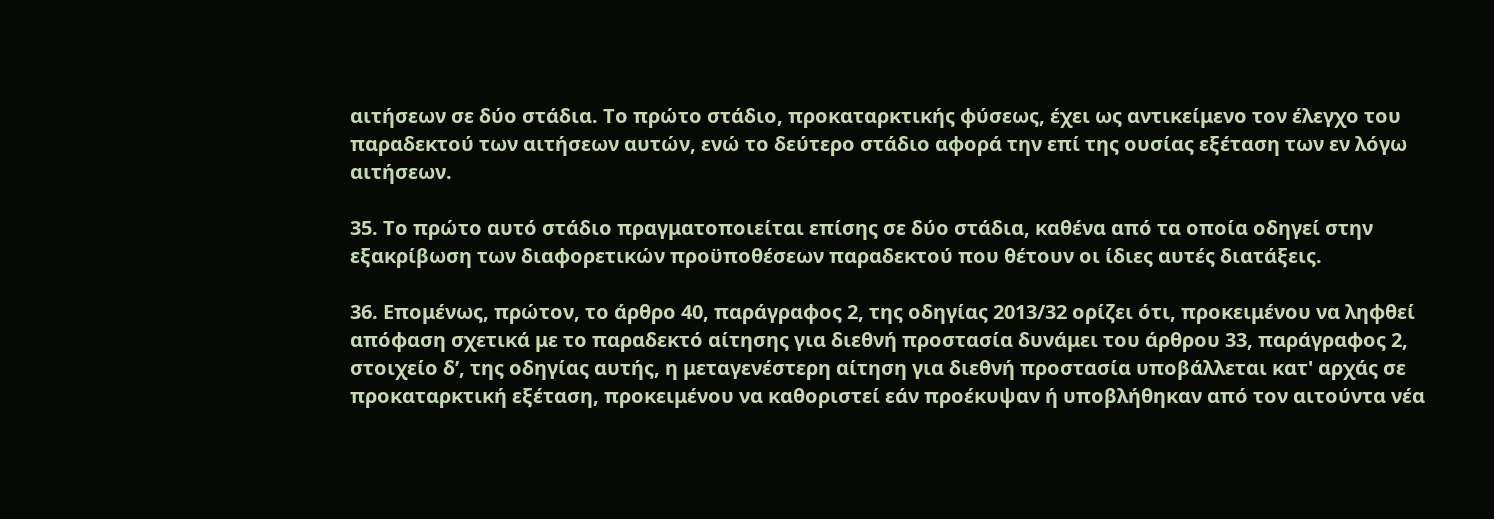αιτήσεων σε δύο στάδια. Το πρώτο στάδιο, προκαταρκτικής φύσεως, έχει ως αντικείμενο τον έλεγχο του παραδεκτού των αιτήσεων αυτών, ενώ το δεύτερο στάδιο αφορά την επί της ουσίας εξέταση των εν λόγω αιτήσεων.

35. Το πρώτο αυτό στάδιο πραγματοποιείται επίσης σε δύο στάδια, καθένα από τα οποία οδηγεί στην εξακρίβωση των διαφορετικών προϋποθέσεων παραδεκτού που θέτουν οι ίδιες αυτές διατάξεις.

36. Επομένως, πρώτον, το άρθρο 40, παράγραφος 2, της οδηγίας 2013/32 ορίζει ότι, προκειμένου να ληφθεί απόφαση σχετικά με το παραδεκτό αίτησης για διεθνή προστασία δυνάμει του άρθρου 33, παράγραφος 2, στοιχείο δʹ, της οδηγίας αυτής, η μεταγενέστερη αίτηση για διεθνή προστασία υποβάλλεται κατ' αρχάς σε προκαταρκτική εξέταση, προκειμένου να καθοριστεί εάν προέκυψαν ή υποβλήθηκαν από τον αιτούντα νέα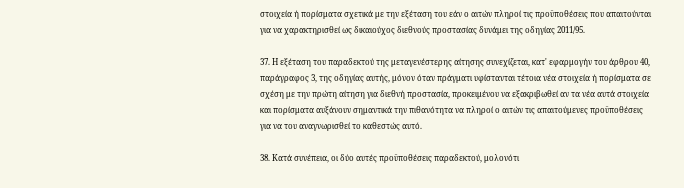στοιχεία ή πορίσματα σχετικά με την εξέταση του εάν ο αιτών πληροί τις προϋποθέσεις που απαιτούνται για να χαρακτηρισθεί ως δικαιούχος διεθνούς προστασίας δυνάμει της οδηγίας 2011/95.

37. Η εξέταση του παραδεκτού της μεταγενέστερης αίτησης συνεχίζεται, κατ' εφαρμογήν του άρθρου 40, παράγραφος 3, της οδηγίας αυτής, μόνον όταν πράγματι υφίστανται τέτοια νέα στοιχεία ή πορίσματα σε σχέση με την πρώτη αίτηση για διεθνή προστασία, προκειμένου να εξακριβωθεί αν τα νέα αυτά στοιχεία και πορίσματα αυξάνουν σημαντικά την πιθανότητα να πληροί ο αιτών τις απαιτούμενες προϋποθέσεις για να του αναγνωρισθεί το καθεστώς αυτό.

38. Κατά συνέπεια, οι δύο αυτές προϋποθέσεις παραδεκτού, μολονότι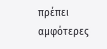πρέπει αμφότερες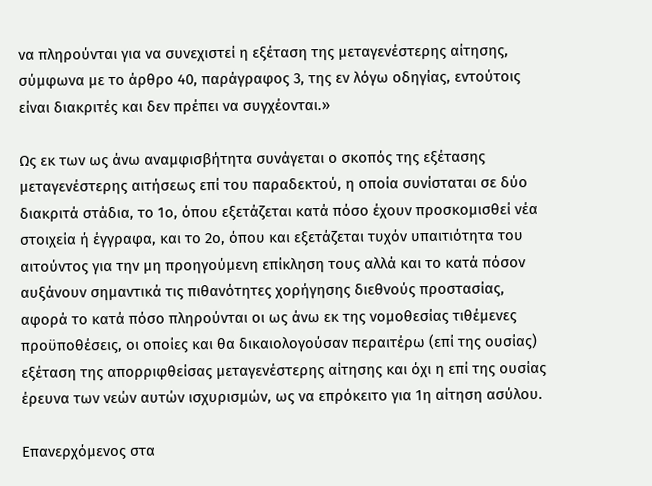να πληρούνται για να συνεχιστεί η εξέταση της μεταγενέστερης αίτησης, σύμφωνα με το άρθρο 40, παράγραφος 3, της εν λόγω οδηγίας, εντούτοις είναι διακριτές και δεν πρέπει να συγχέονται.»

Ως εκ των ως άνω αναμφισβήτητα συνάγεται ο σκοπός της εξέτασης μεταγενέστερης αιτήσεως επί του παραδεκτού, η οποία συνίσταται σε δύο διακριτά στάδια, το 1ο, όπου εξετάζεται κατά πόσο έχουν προσκομισθεί νέα στοιχεία ή έγγραφα, και το 2ο, όπου και εξετάζεται τυχόν υπαιτιότητα του αιτούντος για την μη προηγούμενη επίκληση τους αλλά και το κατά πόσον αυξάνουν σημαντικά τις πιθανότητες χορήγησης διεθνούς προστασίας, αφορά το κατά πόσο πληρούνται οι ως άνω εκ της νομοθεσίας τιθέμενες προϋποθέσεις, οι οποίες και θα δικαιολογούσαν περαιτέρω (επί της ουσίας) εξέταση της απορριφθείσας μεταγενέστερης αίτησης και όχι η επί της ουσίας έρευνα των νεών αυτών ισχυρισμών, ως να επρόκειτο για 1η αίτηση ασύλου.

Επανερχόμενος στα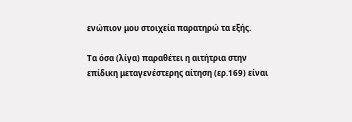ενώπιον μου στοιχεία παρατηρώ τα εξής.

Τα όσα (λίγα) παραθέτει η αιτήτρια στην επίδικη μεταγενέστερης αίτηση (ερ.169) είναι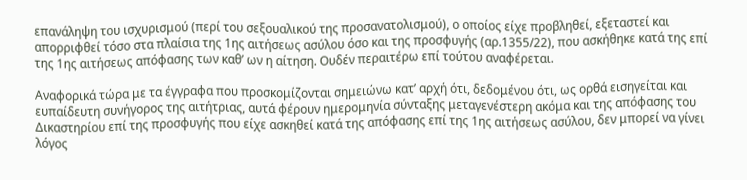επανάληψη του ισχυρισμού (περί του σεξουαλικού της προσανατολισμού), ο οποίος είχε προβληθεί, εξεταστεί και απορριφθεί τόσο στα πλαίσια της 1ης αιτήσεως ασύλου όσο και της προσφυγής (αρ.1355/22), που ασκήθηκε κατά της επί της 1ης αιτήσεως απόφασης των καθ’ ων η αίτηση. Ουδέν περαιτέρω επί τούτου αναφέρεται.

Αναφορικά τώρα με τα έγγραφα που προσκομίζονται σημειώνω κατ’ αρχή ότι, δεδομένου ότι, ως ορθά εισηγείται και ευπαίδευτη συνήγορος της αιτήτριας, αυτά φέρουν ημερομηνία σύνταξης μεταγενέστερη ακόμα και της απόφασης του Δικαστηρίου επί της προσφυγής που είχε ασκηθεί κατά της απόφασης επί της 1ης αιτήσεως ασύλου, δεν μπορεί να γίνει λόγος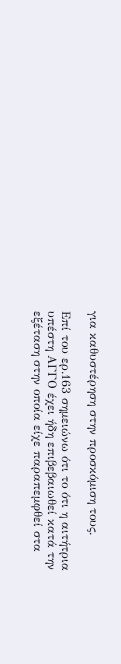για καθυστέρηση στην προσκόμιση τους.

Επί του ερ.163 σημειώνω ότι το ότι η αιτήτρια υπέστη ΑΓΓΟ έχει ήδη επιβεβαιωθεί κατά την εξέταση στην οποία είχε παραπεμφθεί στα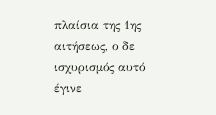πλαίσια της 1ης αιτήσεως, ο δε ισχυρισμός αυτό έγινε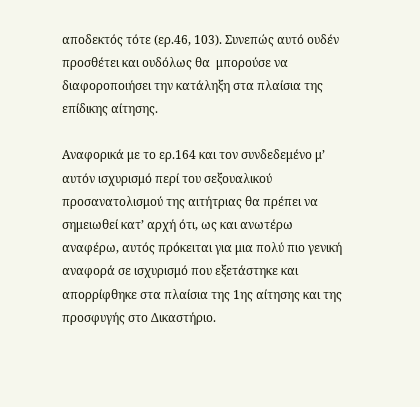αποδεκτός τότε (ερ.46, 103). Συνεπώς αυτό ουδέν προσθέτει και ουδόλως θα  μπορούσε να διαφοροποιήσει την κατάληξη στα πλαίσια της επίδικης αίτησης.

Αναφορικά με το ερ.164 και τον συνδεδεμένο μ’ αυτόν ισχυρισμό περί του σεξουαλικού προσανατολισμού της αιτήτριας θα πρέπει να σημειωθεί κατ’ αρχή ότι, ως και ανωτέρω αναφέρω, αυτός πρόκειται για μια πολύ πιο γενική αναφορά σε ισχυρισμό που εξετάστηκε και απορρίφθηκε στα πλαίσια της 1ης αίτησης και της προσφυγής στο Δικαστήριο.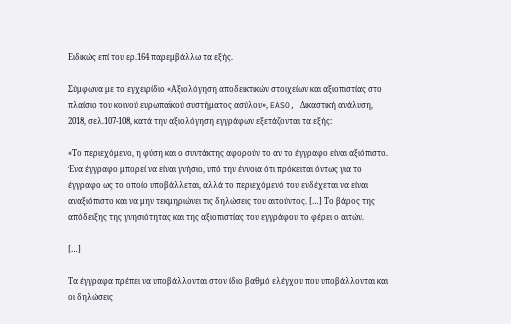Ειδικώς επί του ερ.164 παρεμβάλλω τα εξής.

Σύμφωνα με το εγχειρίδιο «Αξιολόγηση αποδεικτικών στοιχείων και αξιοπιστίας στο πλαίσιο του κοινού ευρωπαϊκού συστήματος ασύλου», EASO, Δικαστική ανάλυση, 2018, σελ.107-108, κατά την αξιολόγηση εγγράφων εξετάζονται τα εξής:

«Το περιεχόμενο, η φύση και ο συντάκτης αφορούν το αν το έγγραφο είναι αξιόπιστο. Ένα έγγραφο μπορεί να είναι γνήσιο, υπό την έννοια ότι πρόκειται όντως για το έγγραφο ως το οποίο υποβάλλεται, αλλά το περιεχόμενό του ενδέχεται να είναι αναξιόπιστο και να μην τεκμηριώνει τις δηλώσεις του αιτούντος. […] Το βάρος της απόδειξης της γνησιότητας και της αξιοπιστίας του εγγράφου το φέρει ο αιτών.

[…]

Τα έγγραφα πρέπει να υποβάλλονται στον ίδιο βαθμό ελέγχου που υποβάλλονται και οι δηλώσεις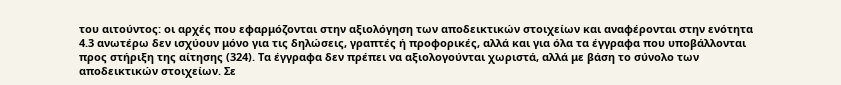του αιτούντος: οι αρχές που εφαρμόζονται στην αξιολόγηση των αποδεικτικών στοιχείων και αναφέρονται στην ενότητα 4.3 ανωτέρω δεν ισχύουν μόνο για τις δηλώσεις, γραπτές ή προφορικές, αλλά και για όλα τα έγγραφα που υποβάλλονται προς στήριξη της αίτησης (324). Τα έγγραφα δεν πρέπει να αξιολογούνται χωριστά, αλλά με βάση το σύνολο των αποδεικτικών στοιχείων. Σε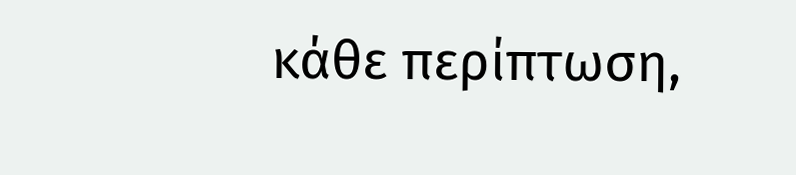κάθε περίπτωση,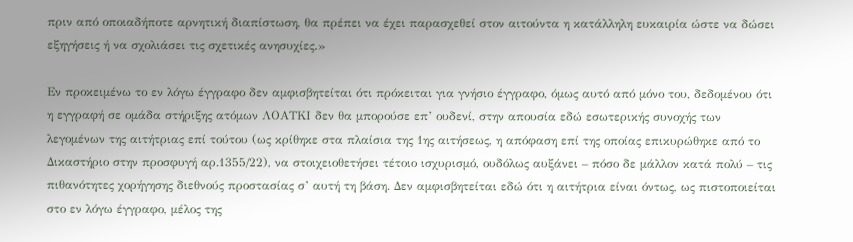πριν από οποιαδήποτε αρνητική διαπίστωση, θα πρέπει να έχει παρασχεθεί στον αιτούντα η κατάλληλη ευκαιρία ώστε να δώσει εξηγήσεις ή να σχολιάσει τις σχετικές ανησυχίες.»

Εν προκειμένω το εν λόγω έγγραφο δεν αμφισβητείται ότι πρόκειται για γνήσιο έγγραφο, όμως αυτό από μόνο του, δεδομένου ότι η εγγραφή σε ομάδα στήριξης ατόμων ΛΟΑΤΚΙ δεν θα μπορούσε επ’ ουδενί, στην απουσία εδώ εσωτερικής συνοχής των λεγομένων της αιτήτριας επί τούτου (ως κρίθηκε στα πλαίσια της 1ης αιτήσεως, η απόφαση επί της οποίας επικυρώθηκε από το Δικαστήριο στην προσφυγή αρ.1355/22), να στοιχειοθετήσει τέτοιο ισχυρισμό, ουδόλως αυξάνει – πόσο δε μάλλον κατά πολύ – τις πιθανότητες χορήγησης διεθνούς προστασίας σ’ αυτή τη βάση. Δεν αμφισβητείται εδώ ότι η αιτήτρια είναι όντως, ως πιστοποιείται στο εν λόγω έγγραφο, μέλος της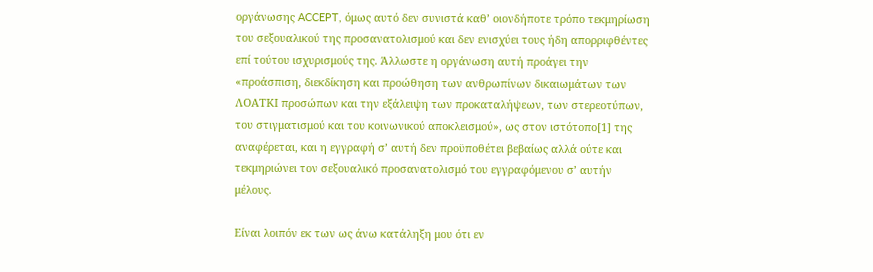οργάνωσης ACCEPT, όμως αυτό δεν συνιστά καθ’ οιονδήποτε τρόπο τεκμηρίωση του σεξουαλικού της προσανατολισμού και δεν ενισχύει τους ήδη απορριφθέντες επί τούτου ισχυρισμούς της. Άλλωστε η οργάνωση αυτή προάγει την «προάσπιση, διεκδίκηση και προώθηση των ανθρωπίνων δικαιωμάτων των ΛΟΑΤKΙ προσώπων και την εξάλειψη των προκαταλήψεων, των στερεοτύπων, του στιγματισμού και του κοινωνικού αποκλεισμού», ως στον ιστότοπο[1] της αναφέρεται, και η εγγραφή σ’ αυτή δεν προϋποθέτει βεβαίως αλλά ούτε και τεκμηριώνει τον σεξουαλικό προσανατολισμό του εγγραφόμενου σ’ αυτήν μέλους.

Είναι λοιπόν εκ των ως άνω κατάληξη μου ότι εν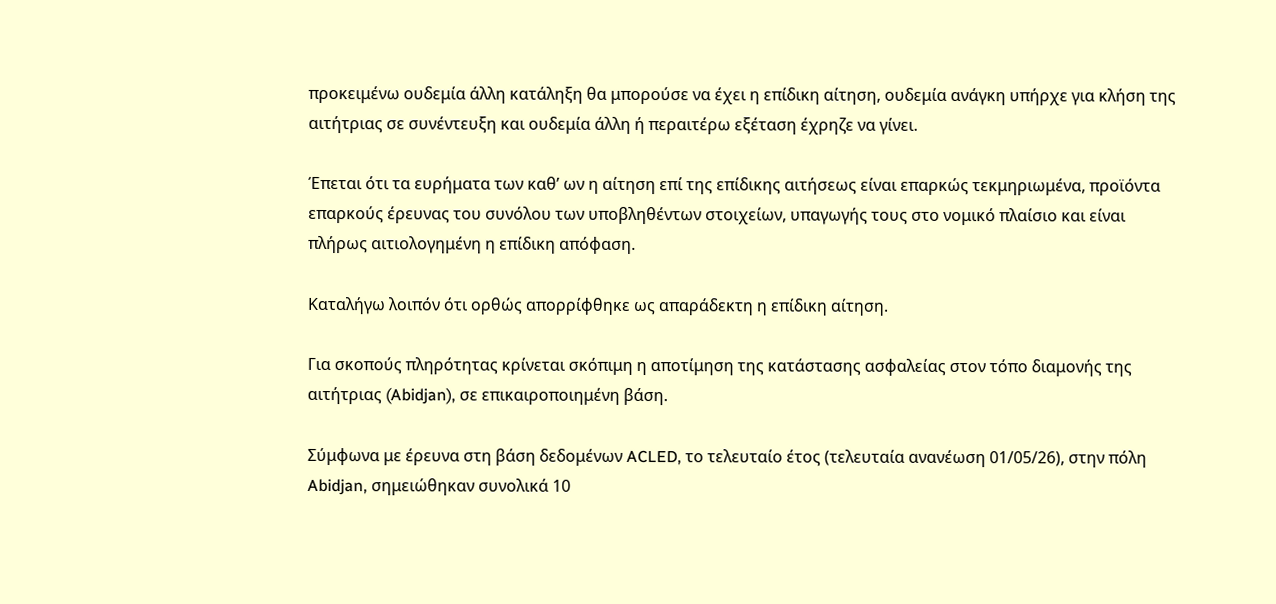προκειμένω ουδεμία άλλη κατάληξη θα μπορούσε να έχει η επίδικη αίτηση, ουδεμία ανάγκη υπήρχε για κλήση της αιτήτριας σε συνέντευξη και ουδεμία άλλη ή περαιτέρω εξέταση έχρηζε να γίνει.

Έπεται ότι τα ευρήματα των καθ’ ων η αίτηση επί της επίδικης αιτήσεως είναι επαρκώς τεκμηριωμένα, προϊόντα επαρκούς έρευνας του συνόλου των υποβληθέντων στοιχείων, υπαγωγής τους στο νομικό πλαίσιο και είναι πλήρως αιτιολογημένη η επίδικη απόφαση.

Καταλήγω λοιπόν ότι ορθώς απορρίφθηκε ως απαράδεκτη η επίδικη αίτηση.

Για σκοπούς πληρότητας κρίνεται σκόπιμη η αποτίμηση της κατάστασης ασφαλείας στον τόπο διαμονής της αιτήτριας (Abidjan), σε επικαιροποιημένη βάση.

Σύμφωνα με έρευνα στη βάση δεδομένων ACLED, το τελευταίο έτος (τελευταία ανανέωση 01/05/26), στην πόλη Abidjan, σημειώθηκαν συνολικά 10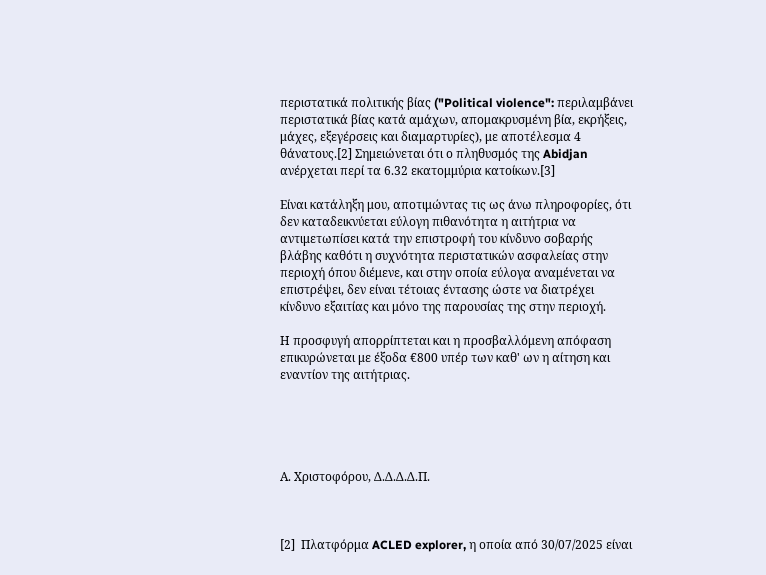περιστατικά πολιτικής βίας ("Political violence": περιλαμβάνει περιστατικά βίας κατά αμάχων, απομακρυσμένη βία, εκρήξεις, μάχες, εξεγέρσεις και διαμαρτυρίες), με αποτέλεσμα 4 θάνατους.[2] Σημειώνεται ότι ο πληθυσμός της Abidjan ανέρχεται περί τα 6.32 εκατομμύρια κατοίκων.[3]

Είναι κατάληξη μου, αποτιμώντας τις ως άνω πληροφορίες, ότι δεν καταδεικνύεται εύλογη πιθανότητα η αιτήτρια να αντιμετωπίσει κατά την επιστροφή του κίνδυνο σοβαρής βλάβης καθότι η συχνότητα περιστατικών ασφαλείας στην περιοχή όπου διέμενε, και στην οποία εύλογα αναμένεται να επιστρέψει, δεν είναι τέτοιας έντασης ώστε να διατρέχει κίνδυνο εξαιτίας και μόνο της παρουσίας της στην περιοχή.

Η προσφυγή απορρίπτεται και η προσβαλλόμενη απόφαση επικυρώνεται με έξοδα €800 υπέρ των καθ' ων η αίτηση και εναντίον της αιτήτριας.





Α. Χριστοφόρου, Δ.Δ.Δ.Δ.Π.



[2]  Πλατφόρμα ACLED explorer, η οποία από 30/07/2025 είναι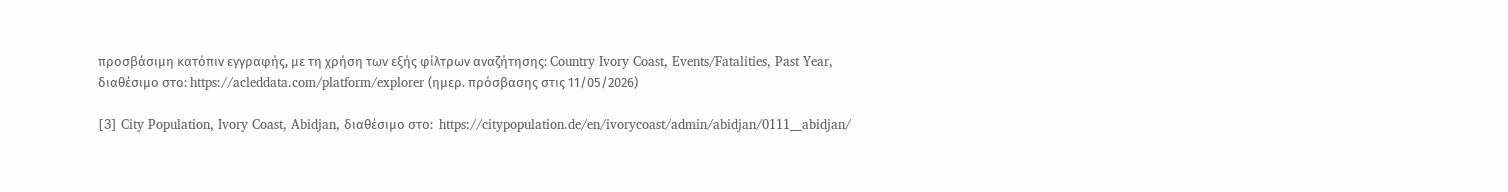προσβάσιμη κατόπιν εγγραφής, με τη χρήση των εξής φίλτρων αναζήτησης: Country Ivory Coast, Events/Fatalities, Past Year, διαθέσιμο στο: https://acleddata.com/platform/explorer (ημερ. πρόσβασης στις 11/05/2026)

[3] City Population, Ivory Coast, Abidjan, διαθέσιμο στο:  https://citypopulation.de/en/ivorycoast/admin/abidjan/0111__abidjan/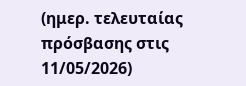(ημερ. τελευταίας πρόσβασης στις 11/05/2026)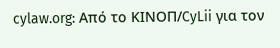cylaw.org: Από το ΚΙΝOΠ/CyLii για τον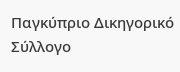Παγκύπριο Δικηγορικό Σύλλογο